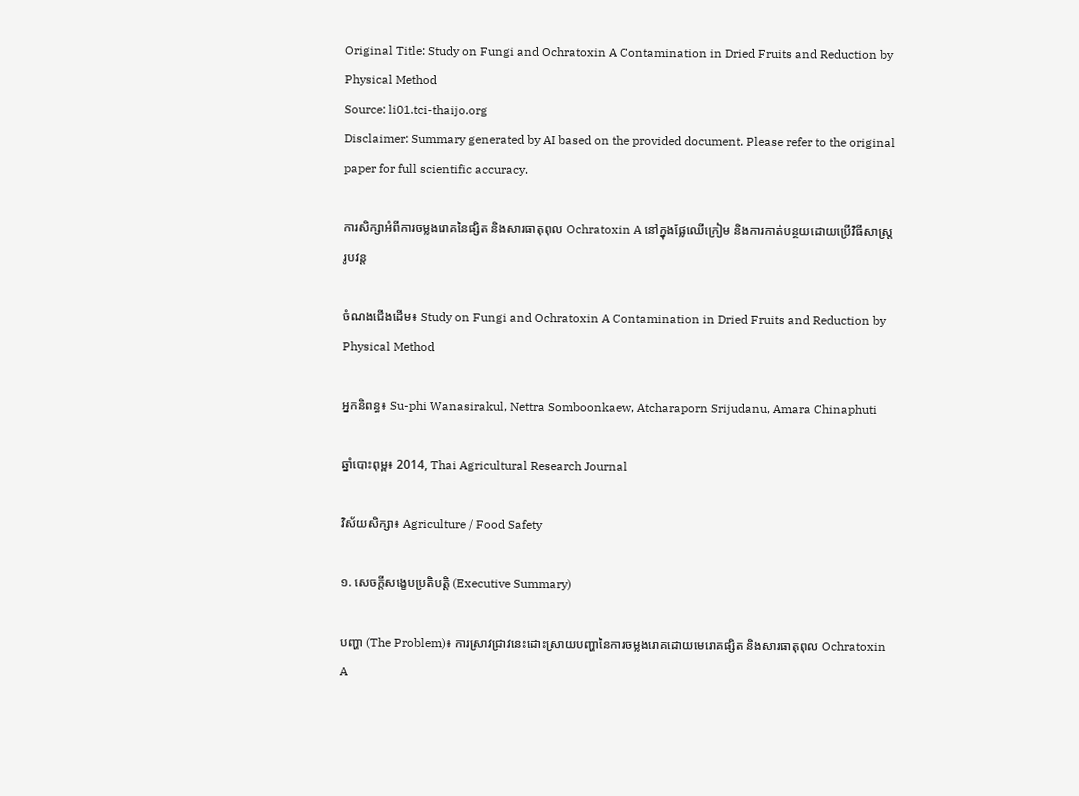Original Title: Study on Fungi and Ochratoxin A Contamination in Dried Fruits and Reduction by Physical Method
Source: li01.tci-thaijo.org
Disclaimer: Summary generated by AI based on the provided document. Please refer to the original paper for full scientific accuracy.

ការសិក្សាអំពីការចម្លងរោគនៃផ្សិត និងសារធាតុពុល Ochratoxin A នៅក្នុងផ្លែឈើក្រៀម និងការកាត់បន្ថយដោយប្រើវិធីសាស្រ្តរូបវន្ត

ចំណងជើងដើម៖ Study on Fungi and Ochratoxin A Contamination in Dried Fruits and Reduction by Physical Method

អ្នកនិពន្ធ៖ Su-phi Wanasirakul, Nettra Somboonkaew, Atcharaporn Srijudanu, Amara Chinaphuti

ឆ្នាំបោះពុម្ព៖ 2014, Thai Agricultural Research Journal

វិស័យសិក្សា៖ Agriculture / Food Safety

១. សេចក្តីសង្ខេបប្រតិបត្តិ (Executive Summary)

បញ្ហា (The Problem)៖ ការស្រាវជ្រាវនេះដោះស្រាយបញ្ហានៃការចម្លងរោគដោយមេរោគផ្សិត និងសារធាតុពុល Ochratoxin A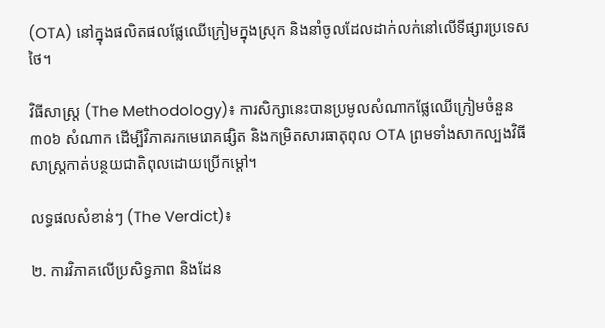(OTA) នៅក្នុងផលិតផលផ្លែឈើក្រៀមក្នុងស្រុក និងនាំចូលដែលដាក់លក់នៅលើទីផ្សារប្រទេសថៃ។

វិធីសាស្ត្រ (The Methodology)៖ ការសិក្សានេះបានប្រមូលសំណាកផ្លែឈើក្រៀមចំនួន ៣០៦ សំណាក ដើម្បីវិភាគរកមេរោគផ្សិត និងកម្រិតសារធាតុពុល OTA ព្រមទាំងសាកល្បងវិធីសាស្ត្រកាត់បន្ថយជាតិពុលដោយប្រើកម្ដៅ។

លទ្ធផលសំខាន់ៗ (The Verdict)៖

២. ការវិភាគលើប្រសិទ្ធភាព និងដែន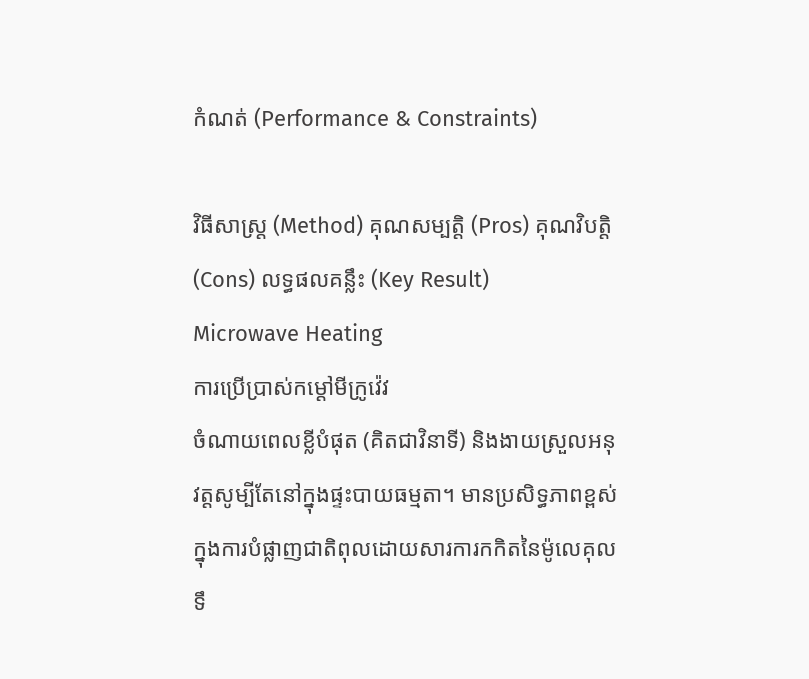កំណត់ (Performance & Constraints)

វិធីសាស្ត្រ (Method) គុណសម្បត្តិ (Pros) គុណវិបត្តិ (Cons) លទ្ធផលគន្លឹះ (Key Result)
Microwave Heating
ការប្រើប្រាស់កម្ដៅមីក្រូវ៉េវ
ចំណាយពេលខ្លីបំផុត (គិតជាវិនាទី) និងងាយស្រួលអនុវត្តសូម្បីតែនៅក្នុងផ្ទះបាយធម្មតា។ មានប្រសិទ្ធភាពខ្ពស់ក្នុងការបំផ្លាញជាតិពុលដោយសារការកកិតនៃម៉ូលេគុលទឹ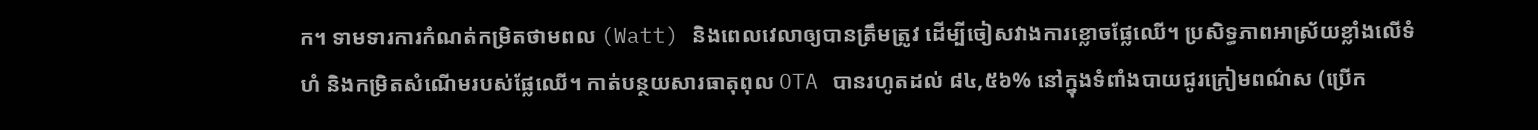ក។ ទាមទារការកំណត់កម្រិតថាមពល (Watt) និងពេលវេលាឲ្យបានត្រឹមត្រូវ ដើម្បីចៀសវាងការខ្លោចផ្លែឈើ។ ប្រសិទ្ធភាពអាស្រ័យខ្លាំងលើទំហំ និងកម្រិតសំណើមរបស់ផ្លែឈើ។ កាត់បន្ថយសារធាតុពុល OTA បានរហូតដល់ ៨៤,៥៦% នៅក្នុងទំពាំងបាយជូរក្រៀមពណ៌ស (ប្រើក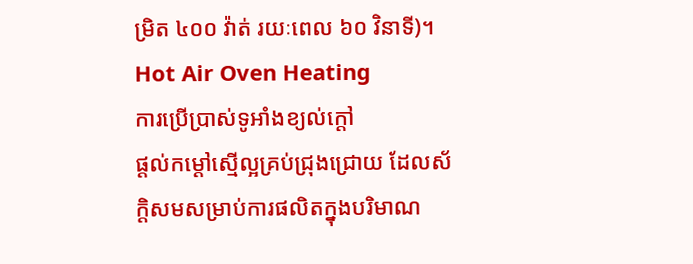ម្រិត ៤០០ វ៉ាត់ រយៈពេល ៦០ វិនាទី)។
Hot Air Oven Heating
ការប្រើប្រាស់ទូអាំងខ្យល់ក្ដៅ
ផ្ដល់កម្ដៅស្មើល្អគ្រប់ជ្រុងជ្រោយ ដែលស័ក្តិសមសម្រាប់ការផលិតក្នុងបរិមាណ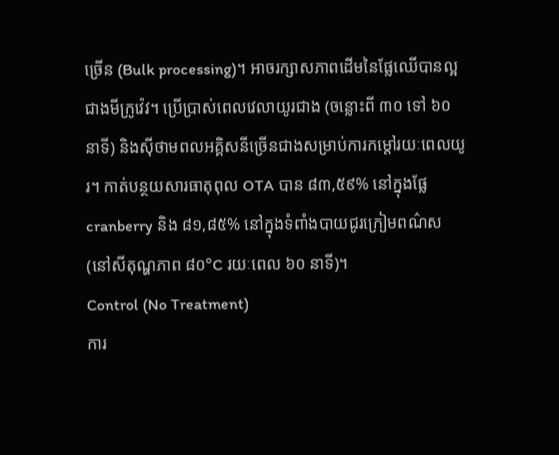ច្រើន (Bulk processing)។ អាចរក្សាសភាពដើមនៃផ្លែឈើបានល្អជាងមីក្រូវ៉េវ។ ប្រើប្រាស់ពេលវេលាយូរជាង (ចន្លោះពី ៣០ ទៅ ៦០ នាទី) និងស៊ីថាមពលអគ្គិសនីច្រើនជាងសម្រាប់ការកម្ដៅរយៈពេលយូរ។ កាត់បន្ថយសារធាតុពុល OTA បាន ៨៣,៥៩% នៅក្នុងផ្លែ cranberry និង ៨១,៨៥% នៅក្នុងទំពាំងបាយជូរក្រៀមពណ៌ស (នៅសីតុណ្ហភាព ៨០°C រយៈពេល ៦០ នាទី)។
Control (No Treatment)
ការ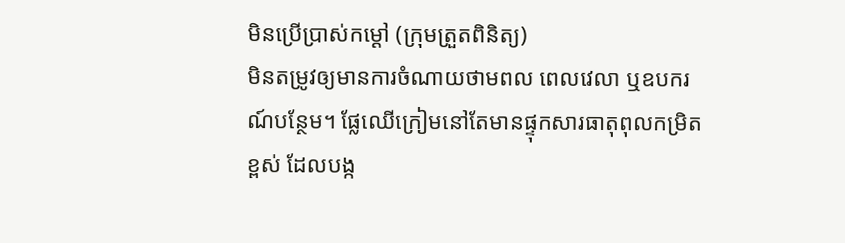មិនប្រើប្រាស់កម្ដៅ (ក្រុមត្រួតពិនិត្យ)
មិនតម្រូវឲ្យមានការចំណាយថាមពល ពេលវេលា ឬឧបករណ៍បន្ថែម។ ផ្លែឈើក្រៀមនៅតែមានផ្ទុកសារធាតុពុលកម្រិតខ្ពស់ ដែលបង្ក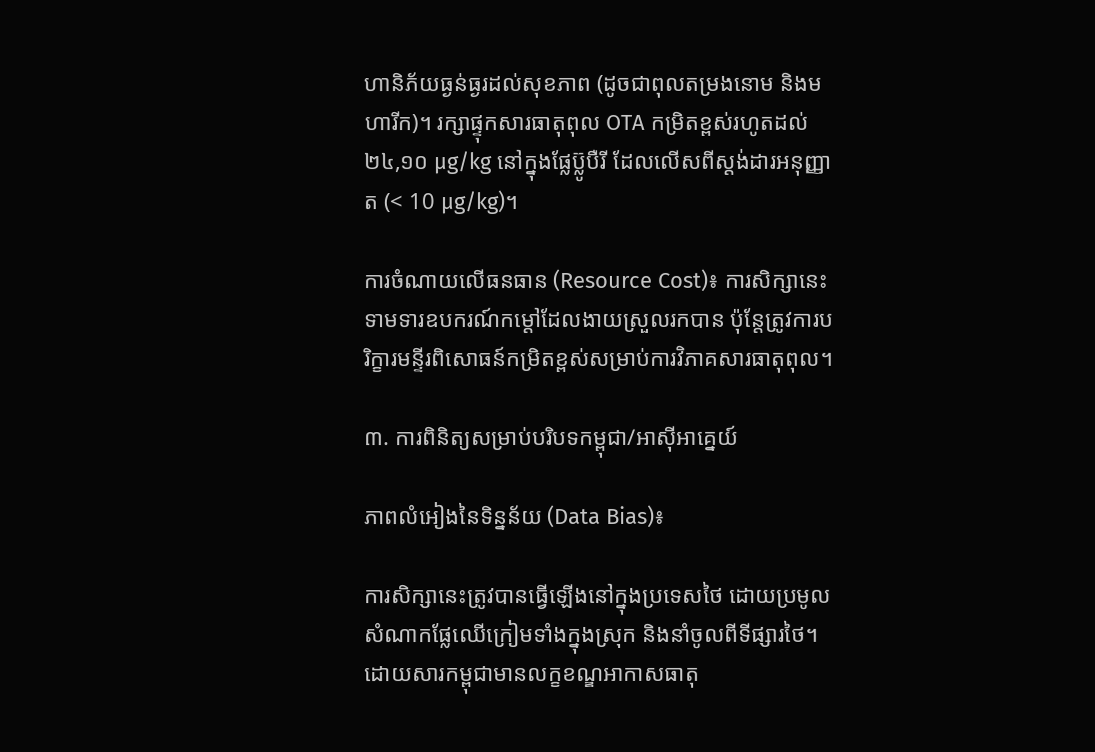ហានិភ័យធ្ងន់ធ្ងរដល់សុខភាព (ដូចជាពុលតម្រងនោម និងមហារីក)។ រក្សាផ្ទុកសារធាតុពុល OTA កម្រិតខ្ពស់រហូតដល់ ២៤,១០ µg/kg នៅក្នុងផ្លែប៊្លូបឺរី ដែលលើសពីស្ដង់ដារអនុញ្ញាត (< 10 µg/kg)។

ការចំណាយលើធនធាន (Resource Cost)៖ ការសិក្សានេះទាមទារឧបករណ៍កម្ដៅដែលងាយស្រួលរកបាន ប៉ុន្តែត្រូវការបរិក្ខារមន្ទីរពិសោធន៍កម្រិតខ្ពស់សម្រាប់ការវិភាគសារធាតុពុល។

៣. ការពិនិត្យសម្រាប់បរិបទកម្ពុជា/អាស៊ីអាគ្នេយ៍

ភាពលំអៀងនៃទិន្នន័យ (Data Bias)៖

ការសិក្សានេះត្រូវបានធ្វើឡើងនៅក្នុងប្រទេសថៃ ដោយប្រមូលសំណាកផ្លែឈើក្រៀមទាំងក្នុងស្រុក និងនាំចូលពីទីផ្សារថៃ។ ដោយសារកម្ពុជាមានលក្ខខណ្ឌអាកាសធាតុ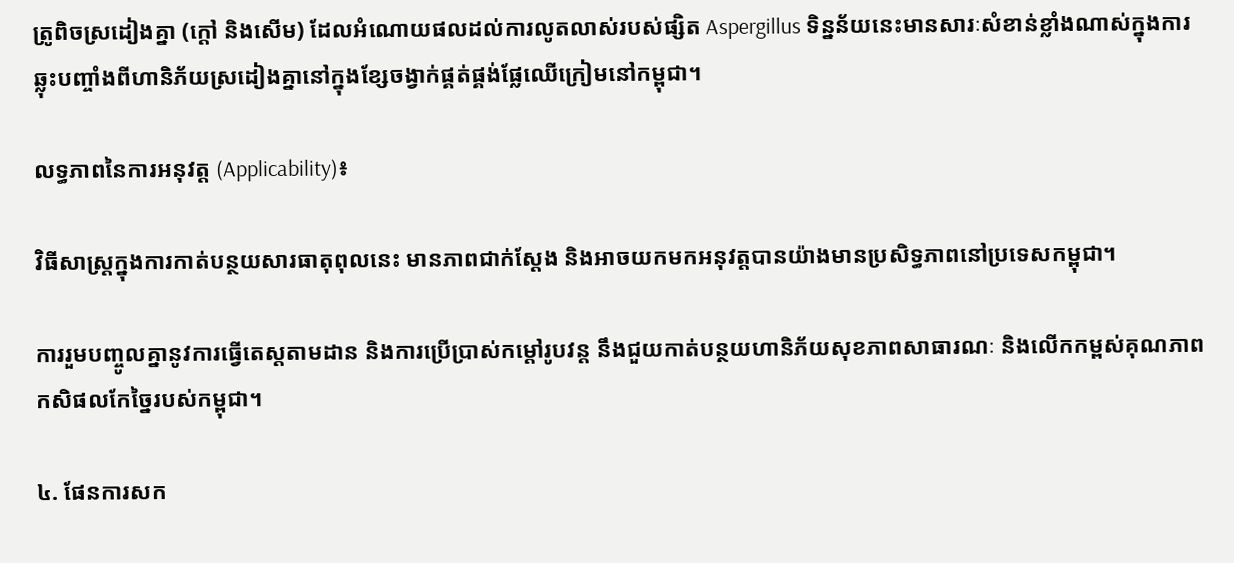ត្រូពិចស្រដៀងគ្នា (ក្ដៅ និងសើម) ដែលអំណោយផលដល់ការលូតលាស់របស់ផ្សិត Aspergillus ទិន្នន័យនេះមានសារៈសំខាន់ខ្លាំងណាស់ក្នុងការឆ្លុះបញ្ចាំងពីហានិភ័យស្រដៀងគ្នានៅក្នុងខ្សែចង្វាក់ផ្គត់ផ្គង់ផ្លែឈើក្រៀមនៅកម្ពុជា។

លទ្ធភាពនៃការអនុវត្ត (Applicability)៖

វិធីសាស្ត្រក្នុងការកាត់បន្ថយសារធាតុពុលនេះ មានភាពជាក់ស្ដែង និងអាចយកមកអនុវត្តបានយ៉ាងមានប្រសិទ្ធភាពនៅប្រទេសកម្ពុជា។

ការរួមបញ្ចូលគ្នានូវការធ្វើតេស្តតាមដាន និងការប្រើប្រាស់កម្ដៅរូបវន្ត នឹងជួយកាត់បន្ថយហានិភ័យសុខភាពសាធារណៈ និងលើកកម្ពស់គុណភាពកសិផលកែច្នៃរបស់កម្ពុជា។

៤. ផែនការសក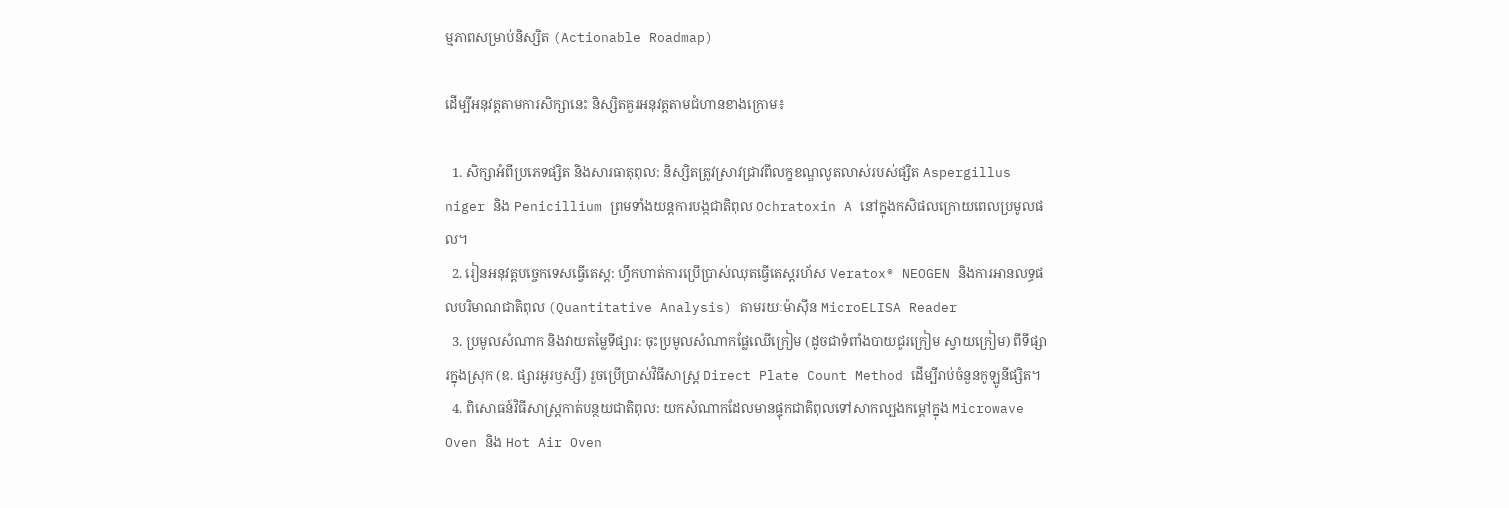ម្មភាពសម្រាប់និស្សិត (Actionable Roadmap)

ដើម្បីអនុវត្តតាមការសិក្សានេះ និស្សិតគួរអនុវត្តតាមជំហានខាងក្រោម៖

  1. សិក្សាអំពីប្រភេទផ្សិត និងសារធាតុពុល: និស្សិតត្រូវស្រាវជ្រាវពីលក្ខខណ្ឌលូតលាស់របស់ផ្សិត Aspergillus niger និង Penicillium ព្រមទាំងយន្តការបង្កជាតិពុល Ochratoxin A នៅក្នុងកសិផលក្រោយពេលប្រមូលផល។
  2. រៀនអនុវត្តបច្ចេកទេសធ្វើតេស្ត: ហ្វឹកហាត់ការប្រើប្រាស់ឈុតធ្វើតេស្តរហ័ស Veratox® NEOGEN និងការអានលទ្ធផលបរិមាណជាតិពុល (Quantitative Analysis) តាមរយៈម៉ាស៊ីន MicroELISA Reader
  3. ប្រមូលសំណាក និងវាយតម្លៃទីផ្សារ: ចុះប្រមូលសំណាកផ្លែឈើក្រៀម (ដូចជាទំពាំងបាយជូរក្រៀម ស្វាយក្រៀម) ពីទីផ្សារក្នុងស្រុក (ឧ. ផ្សារអូរឫស្សី) រួចប្រើប្រាស់វិធីសាស្ត្រ Direct Plate Count Method ដើម្បីរាប់ចំនួនកូឡូនីផ្សិត។
  4. ពិសោធន៍វិធីសាស្ត្រកាត់បន្ថយជាតិពុល: យកសំណាកដែលមានផ្ទុកជាតិពុលទៅសាកល្បងកម្ដៅក្នុង Microwave Oven និង Hot Air Oven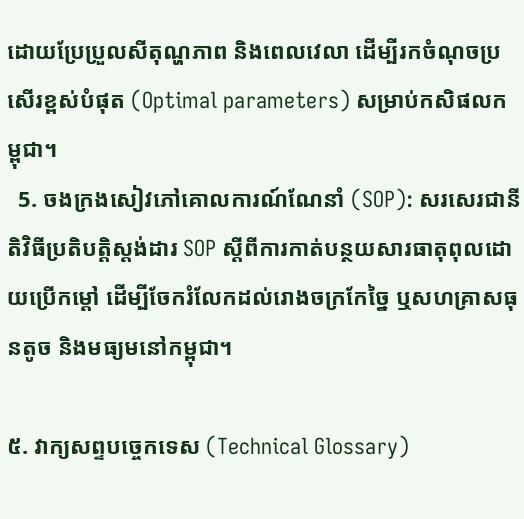ដោយប្រែប្រួលសីតុណ្ហភាព និងពេលវេលា ដើម្បីរកចំណុចប្រសើរខ្ពស់បំផុត (Optimal parameters) សម្រាប់កសិផលកម្ពុជា។
  5. ចងក្រងសៀវភៅគោលការណ៍ណែនាំ (SOP): សរសេរជានីតិវិធីប្រតិបត្តិស្ដង់ដារ SOP ស្ដីពីការកាត់បន្ថយសារធាតុពុលដោយប្រើកម្ដៅ ដើម្បីចែករំលែកដល់រោងចក្រកែច្នៃ ឬសហគ្រាសធុនតូច និងមធ្យមនៅកម្ពុជា។

៥. វាក្យសព្ទបច្ចេកទេស (Technical Glossary)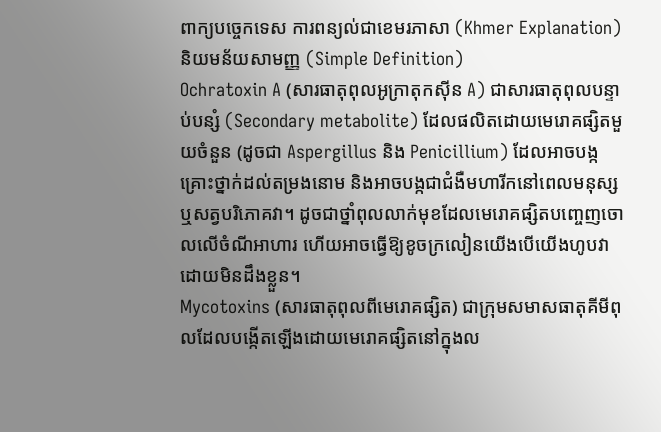ពាក្យបច្ចេកទេស ការពន្យល់ជាខេមរភាសា (Khmer Explanation) និយមន័យសាមញ្ញ (Simple Definition)
Ochratoxin A (សារធាតុពុលអូក្រាតុកស៊ីន A) ជាសារធាតុពុលបន្ទាប់បន្សំ (Secondary metabolite) ដែលផលិតដោយមេរោគផ្សិតមួយចំនួន (ដូចជា Aspergillus និង Penicillium) ដែលអាចបង្កគ្រោះថ្នាក់ដល់តម្រងនោម និងអាចបង្កជាជំងឺមហារីកនៅពេលមនុស្សឬសត្វបរិភោគវា។ ដូចជាថ្នាំពុលលាក់មុខដែលមេរោគផ្សិតបញ្ចេញចោលលើចំណីអាហារ ហើយអាចធ្វើឱ្យខូចក្រលៀនយើងបើយើងហូបវាដោយមិនដឹងខ្លួន។
Mycotoxins (សារធាតុពុលពីមេរោគផ្សិត) ជាក្រុមសមាសធាតុគីមីពុលដែលបង្កើតឡើងដោយមេរោគផ្សិតនៅក្នុងល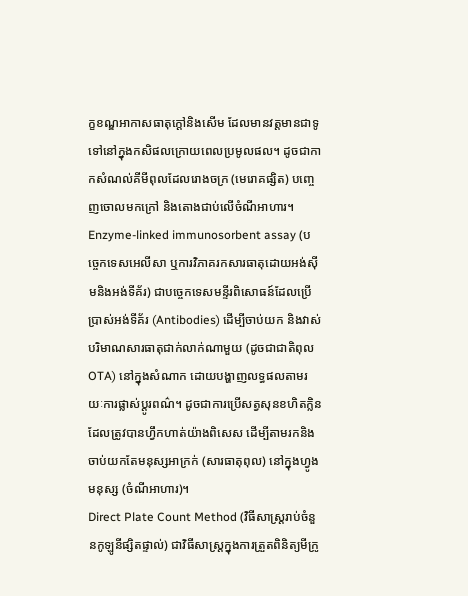ក្ខខណ្ឌអាកាសធាតុក្តៅនិងសើម ដែលមានវត្តមានជាទូទៅនៅក្នុងកសិផលក្រោយពេលប្រមូលផល។ ដូចជាកាកសំណល់គីមីពុលដែលរោងចក្រ (មេរោគផ្សិត) បញ្ចេញចោលមកក្រៅ និងតោងជាប់លើចំណីអាហារ។
Enzyme-linked immunosorbent assay (បច្ចេកទេសអេលីសា ឬការវិភាគរកសារធាតុដោយអង់ស៊ីមនិងអង់ទីគ័រ) ជាបច្ចេកទេសមន្ទីរពិសោធន៍ដែលប្រើប្រាស់អង់ទីគ័រ (Antibodies) ដើម្បីចាប់យក និងវាស់បរិមាណសារធាតុជាក់លាក់ណាមួយ (ដូចជាជាតិពុល OTA) នៅក្នុងសំណាក ដោយបង្ហាញលទ្ធផលតាមរយៈការផ្លាស់ប្តូរពណ៌។ ដូចជាការប្រើសត្វសុនខហិតក្លិនដែលត្រូវបានហ្វឹកហាត់យ៉ាងពិសេស ដើម្បីតាមរកនិងចាប់យកតែមនុស្សអាក្រក់ (សារធាតុពុល) នៅក្នុងហ្វូងមនុស្ស (ចំណីអាហារ)។
Direct Plate Count Method (វិធីសាស្ត្ររាប់ចំនួនកូឡូនីផ្សិតផ្ទាល់) ជាវិធីសាស្ត្រក្នុងការត្រួតពិនិត្យមីក្រូ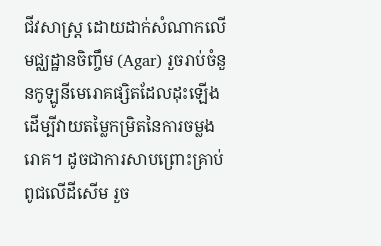ជីវសាស្ត្រ ដោយដាក់សំណាកលើមជ្ឈដ្ឋានចិញ្ចឹម (Agar) រួចរាប់ចំនួនកូឡូនីមេរោគផ្សិតដែលដុះឡើង ដើម្បីវាយតម្លៃកម្រិតនៃការចម្លងរោគ។ ដូចជាការសាបព្រោះគ្រាប់ពូជលើដីសើម រួច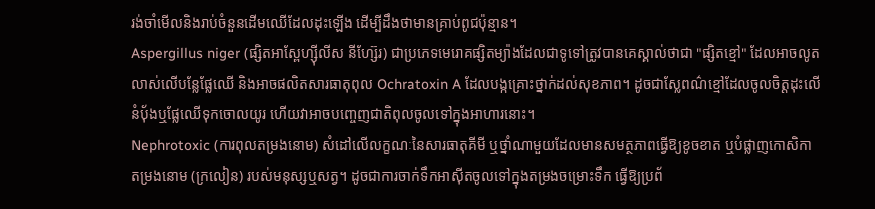រង់ចាំមើលនិងរាប់ចំនួនដើមឈើដែលដុះឡើង ដើម្បីដឹងថាមានគ្រាប់ពូជប៉ុន្មាន។
Aspergillus niger (ផ្សិតអាស្ពែហ្ស៊ីលីស នីហ្ស៊ែរ) ជាប្រភេទមេរោគផ្សិតម្យ៉ាងដែលជាទូទៅត្រូវបានគេស្គាល់ថាជា "ផ្សិតខ្មៅ" ដែលអាចលូតលាស់លើបន្លែផ្លែឈើ និងអាចផលិតសារធាតុពុល Ochratoxin A ដែលបង្កគ្រោះថ្នាក់ដល់សុខភាព។ ដូចជាស្លែពណ៌ខ្មៅដែលចូលចិត្តដុះលើនំប៉័ងឬផ្លែឈើទុកចោលយូរ ហើយវាអាចបញ្ចេញជាតិពុលចូលទៅក្នុងអាហារនោះ។
Nephrotoxic (ការពុលតម្រងនោម) សំដៅលើលក្ខណៈនៃសារធាតុគីមី ឬថ្នាំណាមួយដែលមានសមត្ថភាពធ្វើឱ្យខូចខាត ឬបំផ្លាញកោសិកាតម្រងនោម (ក្រលៀន) របស់មនុស្សឬសត្វ។ ដូចជាការចាក់ទឹកអាស៊ីតចូលទៅក្នុងតម្រងចម្រោះទឹក ធ្វើឱ្យប្រព័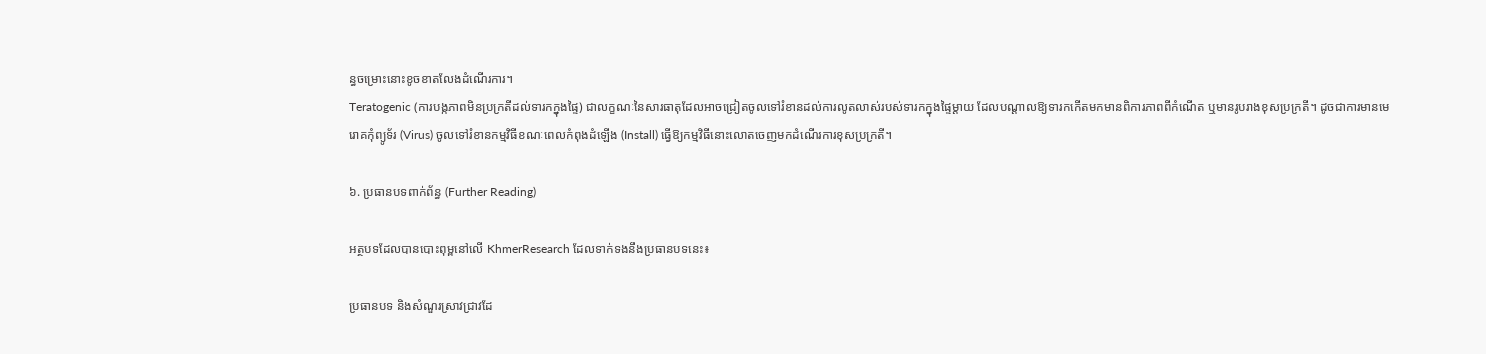ន្ធចម្រោះនោះខូចខាតលែងដំណើរការ។
Teratogenic (ការបង្កភាពមិនប្រក្រតីដល់ទារកក្នុងផ្ទៃ) ជាលក្ខណៈនៃសារធាតុដែលអាចជ្រៀតចូលទៅរំខានដល់ការលូតលាស់របស់ទារកក្នុងផ្ទៃម្ដាយ ដែលបណ្ដាលឱ្យទារកកើតមកមានពិការភាពពីកំណើត ឬមានរូបរាងខុសប្រក្រតី។ ដូចជាការមានមេរោគកុំព្យូទ័រ (Virus) ចូលទៅរំខានកម្មវិធីខណៈពេលកំពុងដំឡើង (Install) ធ្វើឱ្យកម្មវិធីនោះលោតចេញមកដំណើរការខុសប្រក្រតី។

៦. ប្រធានបទពាក់ព័ន្ធ (Further Reading)

អត្ថបទដែលបានបោះពុម្ពនៅលើ KhmerResearch ដែលទាក់ទងនឹងប្រធានបទនេះ៖

ប្រធានបទ និងសំណួរស្រាវជ្រាវដែ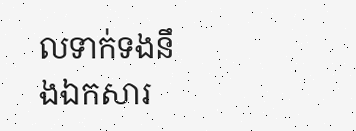លទាក់ទងនឹងឯកសារ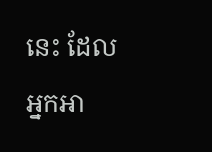នេះ ដែលអ្នកអា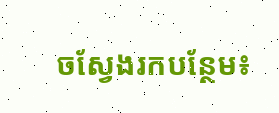ចស្វែងរកបន្ថែម៖